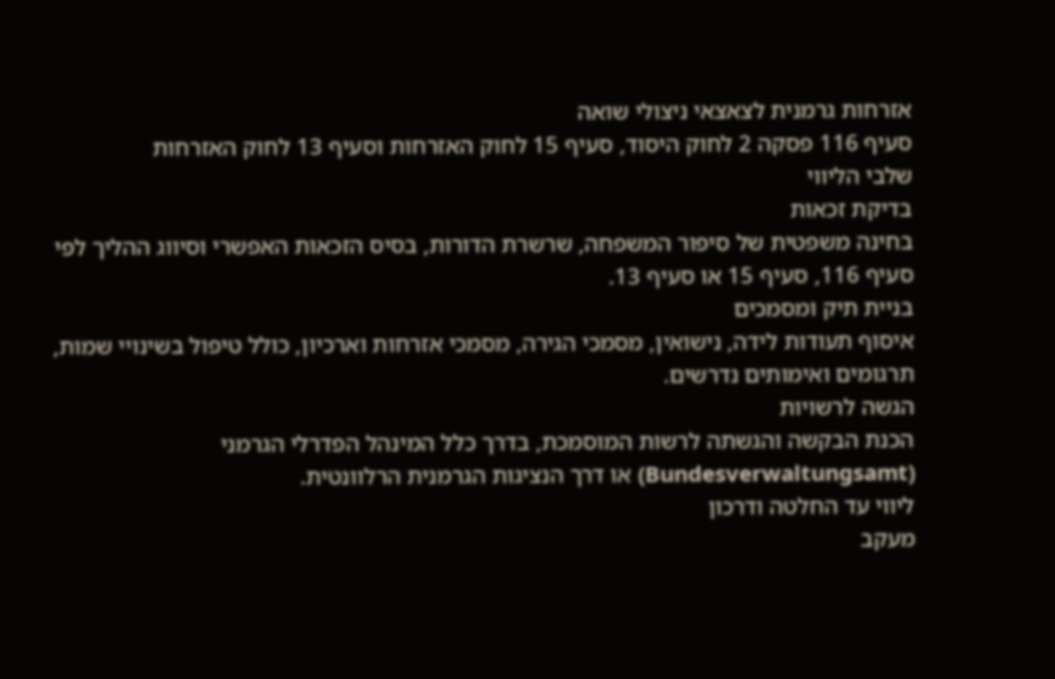אזרחות גרמנית לצאצאי ניצולי שואה
סעיף 116 פסקה 2 לחוק היסוד, סעיף 15 לחוק האזרחות וסעיף 13 לחוק האזרחות
שלבי הליווי
בדיקת זכאות
בחינה משפטית של סיפור המשפחה, שרשרת הדורות, בסיס הזכאות האפשרי וסיווג ההליך לפי סעיף 116, סעיף 15 או סעיף 13.
בניית תיק ומסמכים
איסוף תעודות לידה, נישואין, מסמכי הגירה, מסמכי אזרחות וארכיון, כולל טיפול בשינויי שמות, תרגומים ואימותים נדרשים.
הגשה לרשויות
הכנת הבקשה והגשתה לרשות המוסמכת, בדרך כלל המינהל הפדרלי הגרמני (Bundesverwaltungsamt) או דרך הנציגות הגרמנית הרלוונטית.
ליווי עד החלטה ודרכון
מעקב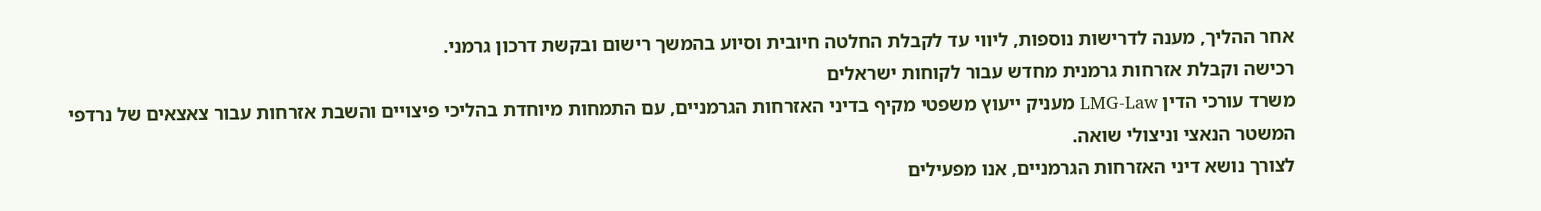אחר ההליך, מענה לדרישות נוספות, ליווי עד לקבלת החלטה חיובית וסיוע בהמשך רישום ובקשת דרכון גרמני.
רכישה וקבלת אזרחות גרמנית מחדש עבור לקוחות ישראלים
משרד עורכי הדין LMG-Law מעניק ייעוץ משפטי מקיף בדיני האזרחות הגרמניים, עם התמחות מיוחדת בהליכי פיצויים והשבת אזרחות עבור צאצאים של נרדפי המשטר הנאצי וניצולי שואה.
לצורך נושא דיני האזרחות הגרמניים, אנו מפעילים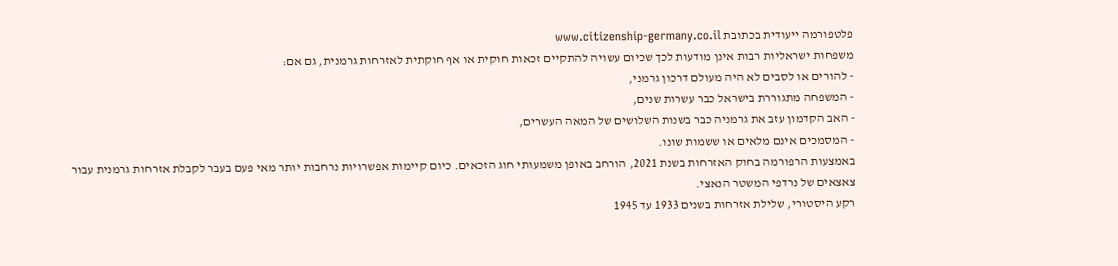פלטפורמה ייעודית בכתובת www.citizenship-germany.co.il
משפחות ישראליות רבות אינן מודעות לכך שכיום עשויה להתקיים זכאות חוקית או אף חוקתית לאזרחות גרמנית, גם אם:
- להורים או לסבים לא היה מעולם דרכון גרמני,
- המשפחה מתגוררת בישראל כבר עשרות שנים,
- האב הקדמון עזב את גרמניה כבר בשנות השלושים של המאה העשרים,
- המסמכים אינם מלאים או ששמות שונו.
באמצעות הרפורמה בחוק האזרחות בשנת 2021, הורחב באופן משמעותי חוג הזכאים. כיום קיימות אפשרויות נרחבות יותר מאי פעם בעבר לקבלת אזרחות גרמנית עבור צאצאים של נרדפי המשטר הנאצי.
רקע היסטורי, שלילת אזרחות בשנים 1933 עד 1945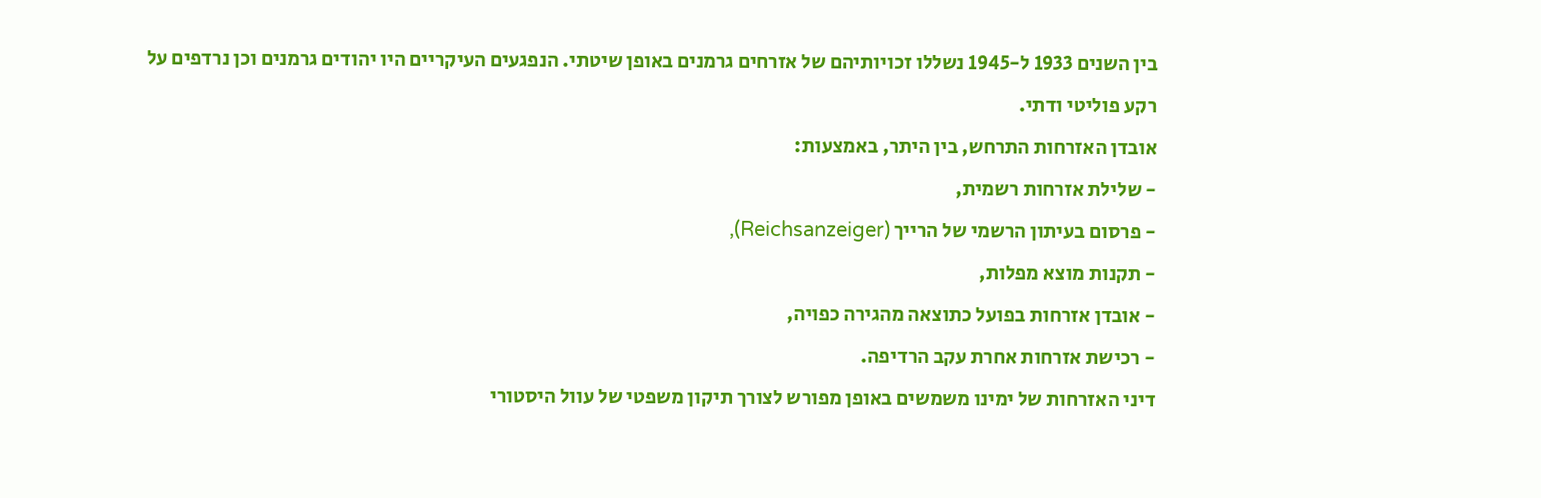בין השנים 1933 ל-1945 נשללו זכויותיהם של אזרחים גרמנים באופן שיטתי. הנפגעים העיקריים היו יהודים גרמנים וכן נרדפים על רקע פוליטי ודתי.
אובדן האזרחות התרחש, בין היתר, באמצעות:
- שלילת אזרחות רשמית,
- פרסום בעיתון הרשמי של הרייך (Reichsanzeiger),
- תקנות מוצא מפלות,
- אובדן אזרחות בפועל כתוצאה מהגירה כפויה,
- רכישת אזרחות אחרת עקב הרדיפה.
דיני האזרחות של ימינו משמשים באופן מפורש לצורך תיקון משפטי של עוול היסטורי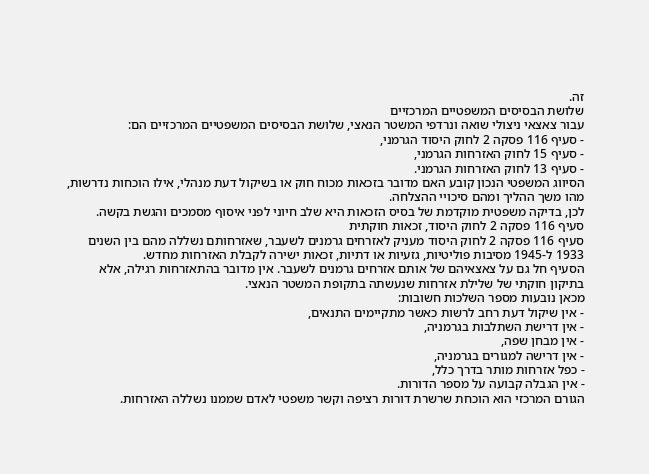זה.
שלושת הבסיסים המשפטיים המרכזיים
עבור צאצאי ניצולי שואה ונרדפי המשטר הנאצי, שלושת הבסיסים המשפטיים המרכזיים הם:
- סעיף 116 פסקה 2 לחוק היסוד הגרמני,
- סעיף 15 לחוק האזרחות הגרמני,
- סעיף 13 לחוק האזרחות הגרמני.
הסיווג המשפטי הנכון קובע האם מדובר בזכאות מכוח חוק או בשיקול דעת מנהלי, אילו הוכחות נדרשות, מהו משך ההליך ומהם סיכויי ההצלחה.
לכן, בדיקה משפטית מוקדמת של בסיס הזכאות היא שלב חיוני לפני איסוף מסמכים והגשת בקשה.
סעיף 116 פסקה 2 לחוק היסוד, זכאות חוקתית
סעיף 116 פסקה 2 לחוק היסוד מעניק לאזרחים גרמנים לשעבר, שאזרחותם נשללה מהם בין השנים 1933 ל-1945 מסיבות פוליטיות, גזעיות או דתיות, זכאות ישירה לקבלת האזרחות מחדש.
הסעיף חל גם על צאצאיהם של אותם אזרחים גרמנים לשעבר. אין מדובר בהתאזרחות רגילה, אלא בתיקון חוקתי של שלילת אזרחות שנעשתה בתקופת המשטר הנאצי.
מכאן נובעות מספר השלכות חשובות:
- אין שיקול דעת רחב לרשות כאשר מתקיימים התנאים,
- אין דרישת השתלבות בגרמניה,
- אין מבחן שפה,
- אין דרישה למגורים בגרמניה,
- כפל אזרחות מותר בדרך כלל,
- אין הגבלה קבועה על מספר הדורות.
הגורם המרכזי הוא הוכחת שרשרת דורות רציפה וקשר משפטי לאדם שממנו נשללה האזרחות.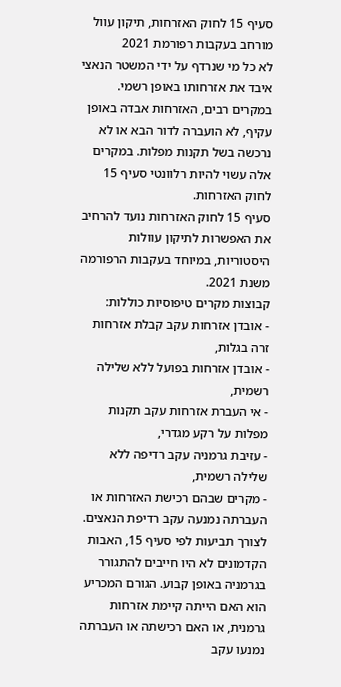סעיף 15 לחוק האזרחות, תיקון עוול מורחב בעקבות רפורמת 2021
לא כל מי שנרדף על ידי המשטר הנאצי איבד את אזרחותו באופן רשמי. במקרים רבים, האזרחות אבדה באופן עקיף, לא הועברה לדור הבא או לא נרכשה בשל תקנות מפלות. במקרים אלה עשוי להיות רלוונטי סעיף 15 לחוק האזרחות.
סעיף 15 לחוק האזרחות נועד להרחיב את האפשרות לתיקון עוולות היסטוריות, במיוחד בעקבות הרפורמה משנת 2021.
קבוצות מקרים טיפוסיות כוללות:
- אובדן אזרחות עקב קבלת אזרחות זרה בגלות,
- אובדן אזרחות בפועל ללא שלילה רשמית,
- אי העברת אזרחות עקב תקנות מפלות על רקע מגדרי,
- עזיבת גרמניה עקב רדיפה ללא שלילה רשמית,
- מקרים שבהם רכישת האזרחות או העברתה נמנעה עקב רדיפת הנאצים.
לצורך תביעות לפי סעיף 15, האבות הקדמונים לא היו חייבים להתגורר בגרמניה באופן קבוע. הגורם המכריע הוא האם הייתה קיימת אזרחות גרמנית, או האם רכישתה או העברתה נמנעו עקב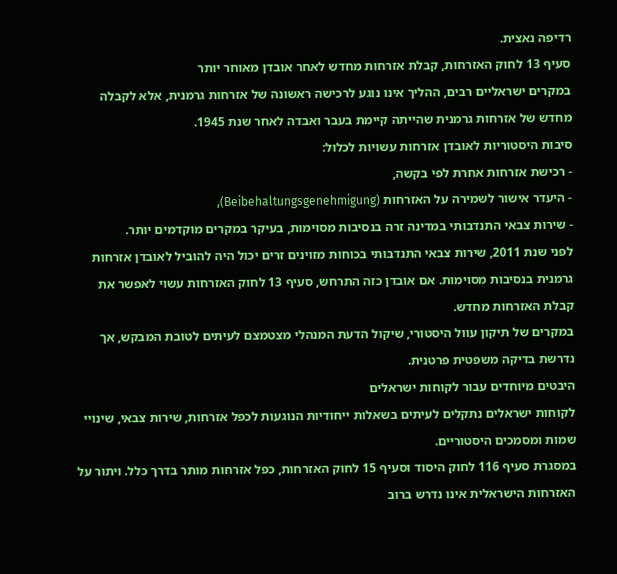רדיפה נאצית.
סעיף 13 לחוק האזרחות, קבלת אזרחות מחדש לאחר אובדן מאוחר יותר
במקרים ישראליים רבים, ההליך אינו נוגע לרכישה ראשונה של אזרחות גרמנית, אלא לקבלה מחדש של אזרחות גרמנית שהייתה קיימת בעבר ואבדה לאחר שנת 1945.
סיבות היסטוריות לאובדן אזרחות עשויות לכלול:
- רכישת אזרחות אחרת לפי בקשה,
- היעדר אישור לשמירה על האזרחות (Beibehaltungsgenehmigung),
- שירות צבאי התנדבותי במדינה זרה בנסיבות מסוימות, בעיקר במקרים מוקדמים יותר.
לפני שנת 2011, שירות צבאי התנדבותי בכוחות מזוינים זרים יכול היה להוביל לאובדן אזרחות גרמנית בנסיבות מסוימות. אם אובדן כזה התרחש, סעיף 13 לחוק האזרחות עשוי לאפשר את קבלת האזרחות מחדש.
במקרים של תיקון עוול היסטורי, שיקול הדעת המנהלי מצטמצם לעיתים לטובת המבקש, אך נדרשת בדיקה משפטית פרטנית.
היבטים מיוחדים עבור לקוחות ישראלים
לקוחות ישראלים נתקלים לעיתים בשאלות ייחודיות הנוגעות לכפל אזרחות, שירות צבאי, שינויי שמות ומסמכים היסטוריים.
במסגרת סעיף 116 לחוק היסוד וסעיף 15 לחוק האזרחות, כפל אזרחות מותר בדרך כלל. ויתור על האזרחות הישראלית אינו נדרש ברוב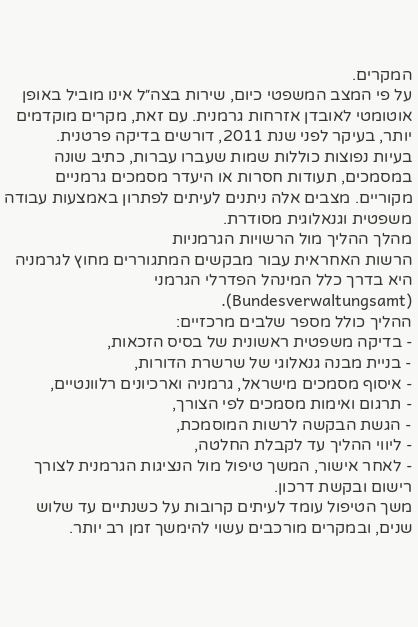המקרים.
על פי המצב המשפטי כיום, שירות בצה״ל אינו מוביל באופן אוטומטי לאובדן אזרחות גרמנית. עם זאת, מקרים מוקדמים יותר, בעיקר לפני שנת 2011, דורשים בדיקה פרטנית.
בעיות נפוצות כוללות שמות שעברו עברות, כתיב שונה במסמכים, תעודות חסרות או היעדר מסמכים גרמניים מקוריים. מצבים אלה ניתנים לעיתים לפתרון באמצעות עבודה משפטית וגנאלוגית מסודרת.
מהלך ההליך מול הרשויות הגרמניות
הרשות האחראית עבור מבקשים המתגוררים מחוץ לגרמניה היא בדרך כלל המינהל הפדרלי הגרמני (Bundesverwaltungsamt).
ההליך כולל מספר שלבים מרכזיים:
- בדיקה משפטית ראשונית של בסיס הזכאות,
- בניית מבנה גנאלוגי של שרשרת הדורות,
- איסוף מסמכים מישראל, גרמניה וארכיונים רלוונטיים,
- תרגום ואימות מסמכים לפי הצורך,
- הגשת הבקשה לרשות המוסמכת,
- ליווי ההליך עד לקבלת החלטה,
- לאחר אישור, המשך טיפול מול הנציגות הגרמנית לצורך רישום ובקשת דרכון.
משך הטיפול עומד לעיתים קרובות על כשנתיים עד שלוש שנים, ובמקרים מורכבים עשוי להימשך זמן רב יותר.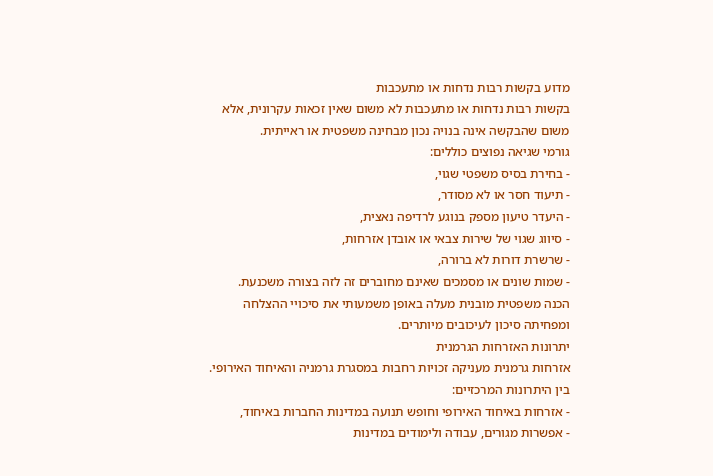מדוע בקשות רבות נדחות או מתעכבות
בקשות רבות נדחות או מתעכבות לא משום שאין זכאות עקרונית, אלא משום שהבקשה אינה בנויה נכון מבחינה משפטית או ראייתית.
גורמי שגיאה נפוצים כוללים:
- בחירת בסיס משפטי שגוי,
- תיעוד חסר או לא מסודר,
- היעדר טיעון מספק בנוגע לרדיפה נאצית,
- סיווג שגוי של שירות צבאי או אובדן אזרחות,
- שרשרת דורות לא ברורה,
- שמות שונים או מסמכים שאינם מחוברים זה לזה בצורה משכנעת.
הכנה משפטית מובנית מעלה באופן משמעותי את סיכויי ההצלחה ומפחיתה סיכון לעיכובים מיותרים.
יתרונות האזרחות הגרמנית
אזרחות גרמנית מעניקה זכויות רחבות במסגרת גרמניה והאיחוד האירופי.
בין היתרונות המרכזיים:
- אזרחות באיחוד האירופי וחופש תנועה במדינות החברות באיחוד,
- אפשרות מגורים, עבודה ולימודים במדינות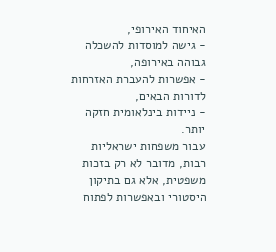האיחוד האירופי,
- גישה למוסדות להשכלה גבוהה באירופה,
- אפשרות להעברת האזרחות לדורות הבאים,
- ניידות בינלאומית חזקה יותר.
עבור משפחות ישראליות רבות, מדובר לא רק בזכות משפטית, אלא גם בתיקון היסטורי ובאפשרות לפתוח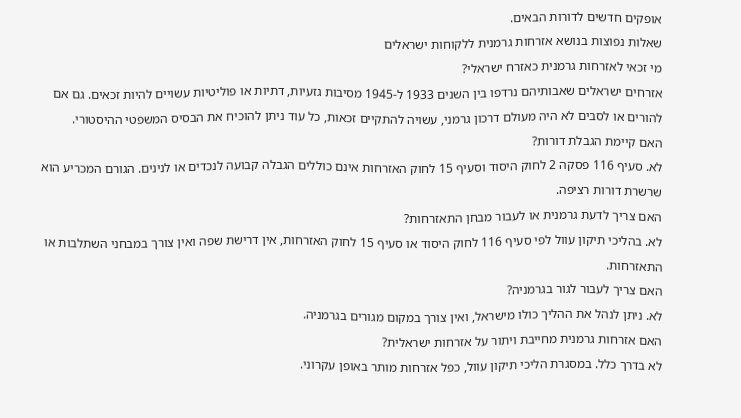אופקים חדשים לדורות הבאים.
שאלות נפוצות בנושא אזרחות גרמנית ללקוחות ישראלים
מי זכאי לאזרחות גרמנית כאזרח ישראלי?
אזרחים ישראלים שאבותיהם נרדפו בין השנים 1933 ל-1945 מסיבות גזעיות, דתיות או פוליטיות עשויים להיות זכאים. גם אם להורים או לסבים לא היה מעולם דרכון גרמני, עשויה להתקיים זכאות, כל עוד ניתן להוכיח את הבסיס המשפטי ההיסטורי.
האם קיימת הגבלת דורות?
לא. סעיף 116 פסקה 2 לחוק היסוד וסעיף 15 לחוק האזרחות אינם כוללים הגבלה קבועה לנכדים או לנינים. הגורם המכריע הוא שרשרת דורות רציפה.
האם צריך לדעת גרמנית או לעבור מבחן התאזרחות?
לא. בהליכי תיקון עוול לפי סעיף 116 לחוק היסוד או סעיף 15 לחוק האזרחות, אין דרישת שפה ואין צורך במבחני השתלבות או התאזרחות.
האם צריך לעבור לגור בגרמניה?
לא. ניתן לנהל את ההליך כולו מישראל, ואין צורך במקום מגורים בגרמניה.
האם אזרחות גרמנית מחייבת ויתור על אזרחות ישראלית?
לא בדרך כלל. במסגרת הליכי תיקון עוול, כפל אזרחות מותר באופן עקרוני.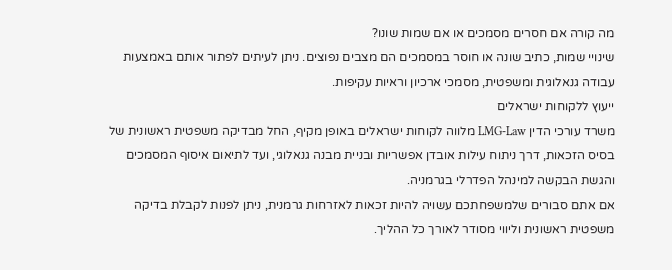מה קורה אם חסרים מסמכים או אם שמות שונו?
שינויי שמות, כתיב שונה או חוסר במסמכים הם מצבים נפוצים. ניתן לעיתים לפתור אותם באמצעות עבודה גנאלוגית ומשפטית, מסמכי ארכיון וראיות עקיפות.
ייעוץ ללקוחות ישראלים
משרד עורכי הדין LMG-Law מלווה לקוחות ישראלים באופן מקיף, החל מבדיקה משפטית ראשונית של בסיס הזכאות, דרך ניתוח עילות אובדן אפשריות ובניית מבנה גנאלוגי, ועד לתיאום איסוף המסמכים והגשת הבקשה למינהל הפדרלי בגרמניה.
אם אתם סבורים שלמשפחתכם עשויה להיות זכאות לאזרחות גרמנית, ניתן לפנות לקבלת בדיקה משפטית ראשונית וליווי מסודר לאורך כל ההליך.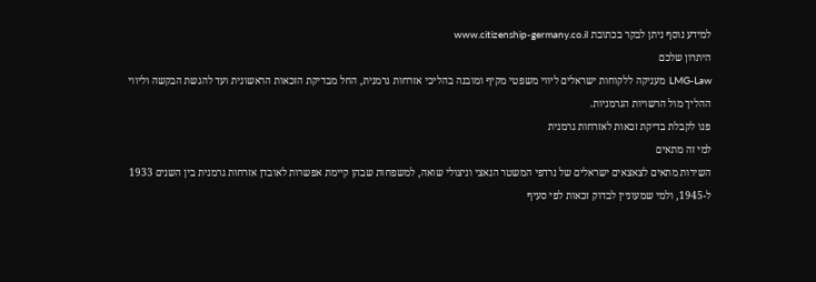למידע נוסף ניתן לבקר בכתובת www.citizenship-germany.co.il
היתרון שלכם
LMG-Law מעניקה ללקוחות ישראלים ליווי משפטי מקיף ומובנה בהליכי אזרחות גרמנית, החל מבדיקת הזכאות הראשונית ועד להגשת הבקשה וליווי ההליך מול הרשויות הגרמניות.
פנו לקבלת בדיקת זכאות לאזרחות גרמנית
למי זה מתאים
השירות מתאים לצאצאים ישראלים של נרדפי המשטר הנאצי וניצולי שואה, למשפחות שבהן קיימת אפשרות לאובדן אזרחות גרמנית בין השנים 1933 ל-1945, ולמי שמעוניין לבדוק זכאות לפי סעיף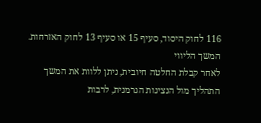116 לחוק היסוד, סעיף 15 או סעיף 13 לחוק האזרחות.
המשך הליווי
לאחר קבלת החלטה חיובית, ניתן ללוות את המשך התהליך מול הנציגות הגרמנית, לרבות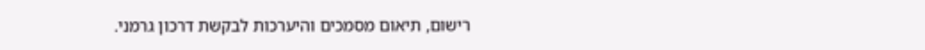רישום, תיאום מסמכים והיערכות לבקשת דרכון גרמני.